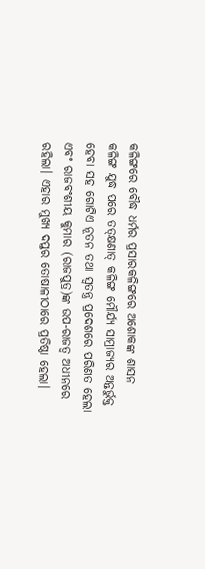କଳିଙ୍ଗରେ ବୌଦ୍ଧ ଧର୍ମର ପ୍ରସାରକଳିଙ୍ଗରେ ଅଶୋକଙ୍କ ଶାସନ
କଳିଙ୍ଗ ଯୁଦ୍ଧ ପରେ ତତ୍କ୍ଷଣାତ୍ କଳିଙ୍ଗ ମୌର୍ଯ୍ୟ ସାମ୍ରାଜ୍ୟର ଅନ୍ତର୍ଭୁକ୍ତ ହେବା ସହ ଗୋଟିଏ ନୂତନ ତଥା ସ୍ୱତନ୍ତ୍ର ପ୍ରଦେଶରେ ପରିଣତ ହେଲା ଏବଂ ରାଜବଂଶୀୟ କୁମାର (ରାଜପୁତ୍ର)ଙ୍କ ଉପ-ରାଜତ୍ୱ ଅଧୀନରେ ରହିଲା। ଏହାର ମୁଖ୍ୟ ଦପ୍ତର ତୋଷାଳୀଠାରେ ପ୍ରତିଷ୍ଠା ହେଲା।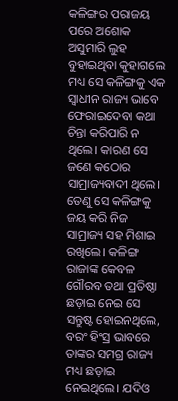କଳିଙ୍ଗର ପରାଜୟ ପରେ ଅଶୋକ ଅସୁମାରି ଲୁହ ବୁହାଇଥିବା କୁହାଗଲେ ମଧ୍ୟ ସେ କଳିଙ୍ଗକୁ ଏକ ସ୍ୱାଧୀନ ରାଜ୍ୟ ଭାବେ ଫେରାଇଦେବା କଥା ଚିନ୍ତା କରିପାରି ନ ଥିଲେ। କାରଣ ସେ ଜଣେ କଠୋର ସାମ୍ରାଜ୍ୟବାଦୀ ଥିଲେ। ତେଣୁ ସେ କଳିଙ୍ଗକୁ ଜୟ କରି ନିଜ ସାମ୍ରାଜ୍ୟ ସହ ମିଶାଇ ରଖିଲେ। କଳିଙ୍ଗ ରାଜାଙ୍କ କେବଳ ଗୌରବ ତଥା ପ୍ରତିଷ୍ଠା ଛଡ଼ାଇ ନେଇ ସେ ସନ୍ତୁଷ୍ଟ ହୋଇନଥିଲେ, ବରଂ ହିଂସ୍ର ଭାବରେ ତାଙ୍କର ସମଗ୍ର ରାଜ୍ୟ ମଧ୍ୟ ଛଡ଼ାଇ ନେଇଥିଲେ। ଯଦିଓ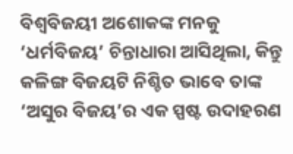ବିଶ୍ୱବିଜୟୀ ଅଶୋକଙ୍କ ମନକୁ ‘ଧର୍ମବିଜୟ’ ଚିନ୍ତାଧାରା ଆସିଥିଲା, କିନ୍ତୁ କଳିଙ୍ଗ ବିଜୟଟି ନିଶ୍ଚିତ ଭାବେ ତାଙ୍କ ‘ଅସୁର ବିଜୟ’ର ଏକ ସ୍ପଷ୍ଟ ଉଦାହରଣ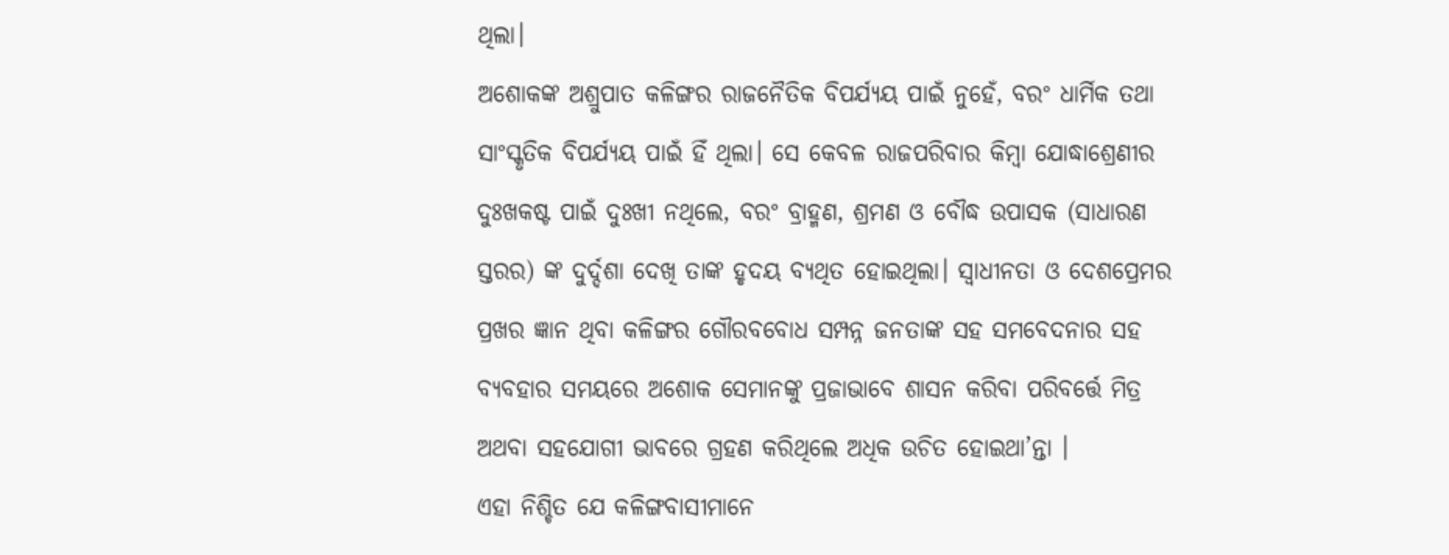ଥିଲା।
ଅଶୋକଙ୍କ ଅଶ୍ରୁପାତ କଳିଙ୍ଗର ରାଜନୈତିକ ବିପର୍ଯ୍ୟୟ ପାଇଁ ନୁହେଁ, ବରଂ ଧାର୍ମିକ ତଥା ସାଂସ୍କୃତିକ ବିପର୍ଯ୍ୟୟ ପାଇଁ ହିଁ ଥିଲା। ସେ କେବଳ ରାଜପରିବାର କିମ୍ବା ଯୋଦ୍ଧାଶ୍ରେଣୀର ଦୁଃଖକଷ୍ଟ ପାଇଁ ଦୁଃଖୀ ନଥିଲେ, ବରଂ ବ୍ରାହ୍ମଣ, ଶ୍ରମଣ ଓ ବୌଦ୍ଧ ଉପାସକ (ସାଧାରଣ ସ୍ତରର) ଙ୍କ ଦୁର୍ଦ୍ଦଶା ଦେଖି ତାଙ୍କ ହୃଦୟ ବ୍ୟଥିତ ହୋଇଥିଲା। ସ୍ଵାଧୀନତା ଓ ଦେଶପ୍ରେମର ପ୍ରଖର ଜ୍ଞାନ ଥିବା କଳିଙ୍ଗର ଗୌରବବୋଧ ସମ୍ପନ୍ନ ଜନତାଙ୍କ ସହ ସମବେଦନାର ସହ ବ୍ୟବହାର ସମୟରେ ଅଶୋକ ସେମାନଙ୍କୁ ପ୍ରଜାଭାବେ ଶାସନ କରିବା ପରିବର୍ତ୍ତେ ମିତ୍ର ଅଥବା ସହଯୋଗୀ ଭାବରେ ଗ୍ରହଣ କରିଥିଲେ ଅଧିକ ଉଚିତ ହୋଇଥା’ନ୍ତା ।
ଏହା ନିଶ୍ଚିତ ଯେ କଳିଙ୍ଗବାସୀମାନେ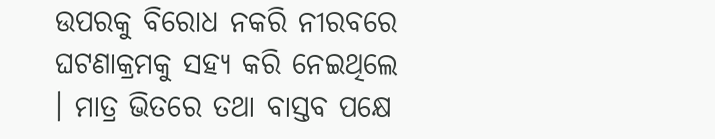ଉପରକୁ ବିରୋଧ ନକରି ନୀରବରେ ଘଟଣାକ୍ରମକୁ ସହ୍ୟ କରି ନେଇଥିଲେ । ମାତ୍ର ଭିତରେ ତଥା ବାସ୍ତବ ପକ୍ଷେ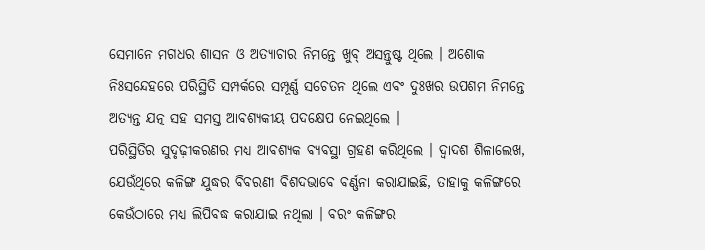ସେମାନେ ମଗଧର ଶାସନ ଓ ଅତ୍ୟାଚାର ନିମନ୍ତେ ଖୁବ୍ ଅସନ୍ତୁଷ୍ଟ ଥିଲେ । ଅଶୋକ ନିଃସନ୍ଦେହରେ ପରିସ୍ଥିତି ସମ୍ପର୍କରେ ସମ୍ପୂର୍ଣ୍ଣ ସଚେତନ ଥିଲେ ଏବଂ ଦୁଃଖର ଉପଶମ ନିମନ୍ତେ ଅତ୍ୟନ୍ତ ଯତ୍ନ ସହ ସମସ୍ତ ଆବଶ୍ୟକୀୟ ପଦକ୍ଷେପ ନେଇଥିଲେ ।
ପରିସ୍ଥିତିର ସୁଦୃଢ଼ୀକରଣର ମଧ୍ୟ ଆବଶ୍ୟକ ବ୍ୟବସ୍ଥା ଗ୍ରହଣ କରିଥିଲେ । ଦ୍ଵାଦଶ ଶିଳାଲେଖ, ଯେଉଁଥିରେ କଳିଙ୍ଗ ଯୁଦ୍ଧର ବିବରଣୀ ବିଶଦଭାବେ ବର୍ଣ୍ଣନା କରାଯାଇଛି, ତାହାକୁ କଳିଙ୍ଗରେ କେଉଁଠାରେ ମଧ୍ୟ ଲିପିବଦ୍ଧ କରାଯାଇ ନଥିଲା । ବରଂ କଳିଙ୍ଗର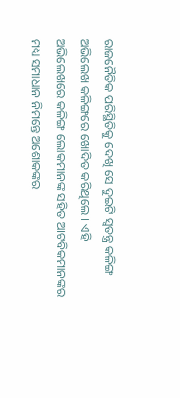ରାଜନୈତିକ ପରିସ୍ଥିତିକୁ ଦେଖି ସେ ଦୁଇଟି ସ୍ଵତନ୍ତ୍ର କଳିଙ୍ଗ ଅଭିଲେଖ କଳିଙ୍ଗରେ ଖୋଦିତ କରିଥିଲେ । ଏହି ଅଭିଲେଖରେ କଳିଙ୍ଗ ଲୋକମାନଙ୍କ ସହିତ ଆଟବିକମାନଙ୍କର ମଧ୍ୟ ସମାଧାନ ନିମନ୍ତେ ଅଶୋକଙ୍କର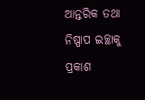ଆନ୍ତରିକ ତଥା ନିଷ୍ପାପ ଇଚ୍ଛାକୁ ପ୍ରକାଶ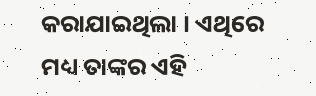କରାଯାଇଥିଲା । ଏଥିରେ ମଧ୍ୟ ତାଙ୍କର ଏହି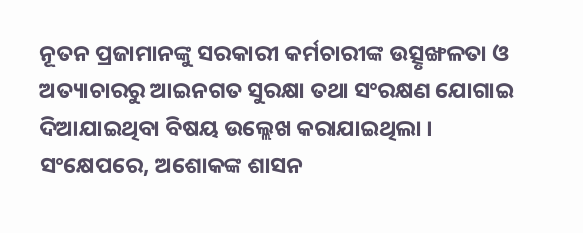ନୂତନ ପ୍ରଜାମାନଙ୍କୁ ସରକାରୀ କର୍ମଚାରୀଙ୍କ ଉତ୍ସୃଙ୍ଖଳତା ଓ ଅତ୍ୟାଚାରରୁ ଆଇନଗତ ସୁରକ୍ଷା ତଥା ସଂରକ୍ଷଣ ଯୋଗାଇ ଦିଆଯାଇଥିବା ବିଷୟ ଉଲ୍ଲେଖ କରାଯାଇଥିଲା । ସଂକ୍ଷେପରେ, ଅଶୋକଙ୍କ ଶାସନ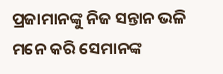ପ୍ରଜାମାନଙ୍କୁ ନିଜ ସନ୍ତାନ ଭଳି ମନେ କରି ସେମାନଙ୍କ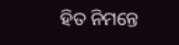ହିତ ନିମନ୍ତେ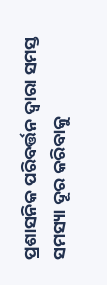ପ୍ରଶାସନିକ ପରିବର୍ତ୍ତନ ଦ୍ଵାରା ସମସ୍ତ ସମସ୍ୟା ଦୂର କରିବାକୁ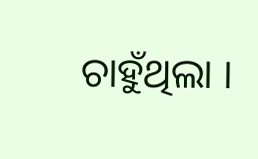ଚାହୁଁଥିଲା ।